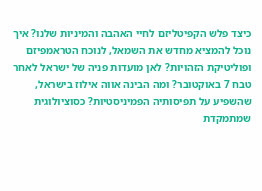כיצד פלש הקפיטליזם לחיי האהבה והמיניות שלנו? איך נוכל להמציא מחדש את השמאל, לנוכח הטראמפיזם ופוליטיקת הזהויות? לאן מועדות פניה של ישראל לאחר טבח 7 באוקטובר? ומה הבינה אווה אילוז בישראל, שהשפיע על תפיסותיה הפמיניסטיות? כסוציולוגית שמתמקדת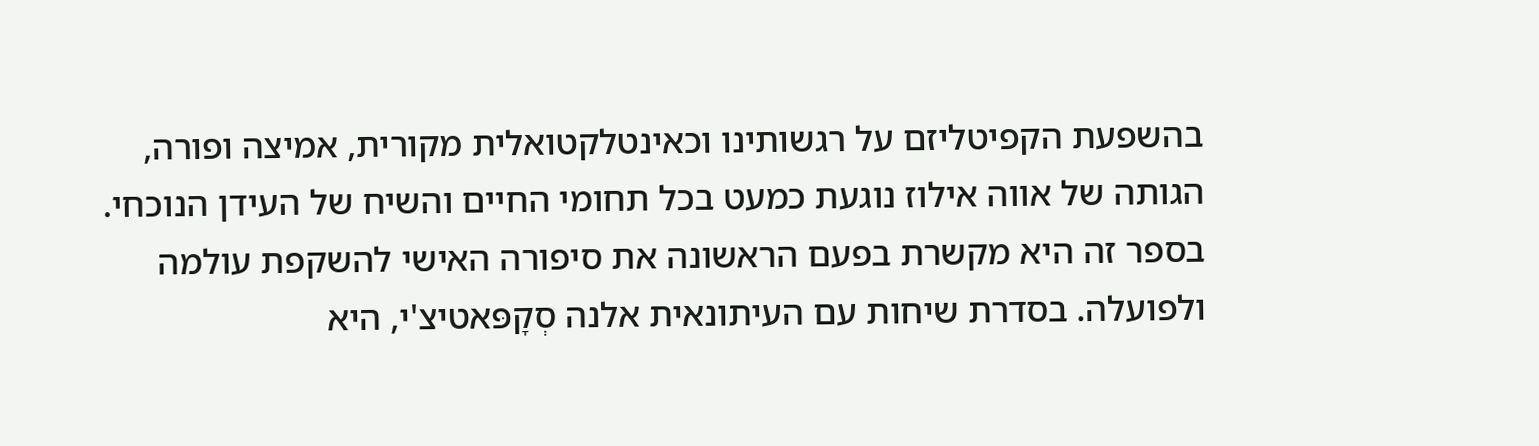בהשפעת הקפיטליזם על רגשותינו וכאינטלקטואלית מקורית, אמיצה ופורה, הגותה של אווה אילוז נוגעת כמעט בכל תחומי החיים והשיח של העידן הנוכחי. בספר זה היא מקשרת בפעם הראשונה את סיפורה האישי להשקפת עולמה ולפועלה. בסדרת שיחות עם העיתונאית אלנה סְקָפּאטיצ'י, היא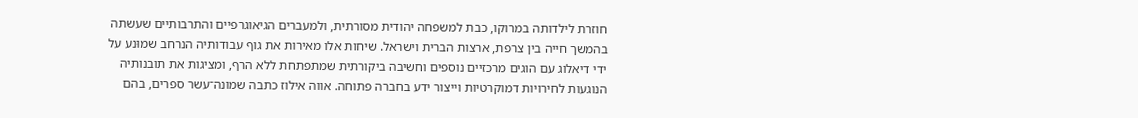חוזרת לילדותה במרוקו, כבת למשפחה יהודית מסורתית, ולמעברים הגיאוגרפיים והתרבותיים שעשתה בהמשך חייה בין צרפת, ארצות הברית וישראל. שיחות אלו מאירות את גוף עבודותיה הנרחב שמוּנע על ידי דיאלוג עם הוגים מרכזיים נוספים וחשיבה ביקורתית שמתפתחת ללא הרף, ומציגות את תובנותיה הנוגעות לחירויות דמוקרטיות וייצור ידע בחברה פתוחה. אווה אילוז כתבה שמונה־עשר ספרים, בהם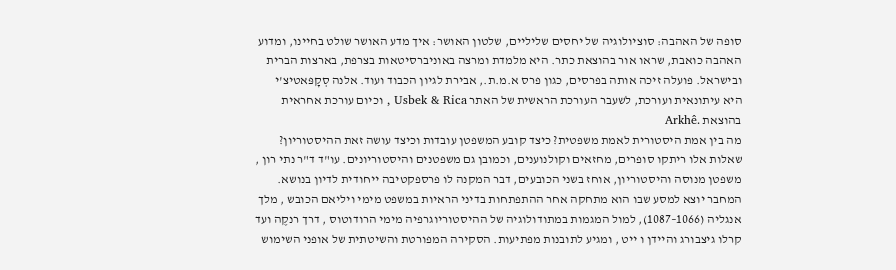סופה של האהבה: סוציולוגיה של יחסים שליליים, שלטון האושר: איך מדע האושר שולט בחיינו, ומדוע האהבה כואבת, שראו אור בהוצאת כתר. היא מלמדת ומרצה באוניברסיטאות בצרפת, בארצות הברית ובישראל. פועלה זיכה אותה בפרסים, כגון פרס א.מ.ת., אבירת לגיון הכבוד ועוד. אלנה סְקָפּאטיצ'י היא עיתונאית ועורכת, לשעבר העורכת הראשית של האתר Usbek & Rica , וכיום עורכת אחראית בהוצאת .Arkhê
מה בין אמת היסטורית לאמת משפטית? כיצד קובע המשפטן עובדות וכיצד עושה זאת ההיסטוריון?
שאלות אלו ריתקו סופרים, מחזאים וקולנוענים, וכמובן גם משפטנים והיסטוריונים. עו"ד ד"ר נתי רון , משפטן מנוסה והיסטוריון, אוחז בשני הכובעים, דבר המקנה לו פרספקטיבה ייחודית לדיון בנושא.
המחבר יוצא למסע שבו הוא מתחקה אחר ההתפתחות בדיני הראיות במשפט מימי ויליאם הכובש , מלך אנגליה (1066–1087), למול המגמות במתודולוגיה של ההיסטוריוגרפיה מימי הרודוטוס , דרך רנקֶה ועד קרלו גיצבורג והיידן ו ייט , ומגיע לתובנות מפתיעות. הסקירה המפורטת והשיטתית של אופני השימוש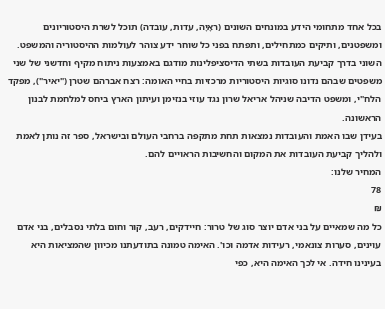בכל אחד מתחומי הידע במונחים השונים (ראָיָה, עדות, עובדה) תוכל לשרת היסטוריונים ומשפטנים, ותיקים כמתחילים, ותפתח בפני כל שוחר ידע צוהר לעולמות ההיסטוריה והמשפט.
השוני בדרך קביעת העובדות בשתי הדיסציפלינות מודגם באמצעות ניתוח מקיף וחדשני של שני משפטים שבהם נדונו סוגיות היסטוריות מרכזיות בחיי האומה: רצח אברהם שטרן ("יאיר"), מפקד הלח"י, ומשפט הדיבה שניהל אריאל שרון נגד עוזי בנזימן ועיתון הארץ ביחס למלחמת לבנון הראשונה.
בעידן שבו האמת והעובדות נמצאות תחת מתקפה ברחבי העולם ובישראל, ספר זה נותן לאמת ולהליך קביעת העובדות את המקום והחשיבות הראויים להם.
המחיר שלנו:
78
₪
כל מה שמאיים על בני אדם יוצר סוג של טרור: חיידקים, רעב, קור וחום בלתי נסבלים, בני אדם עוינים, סערות צונאמי, רעידות אדמה וכו'. האימה טמונה בתודעתנו מכיוון שהמציאות היא בעינינו חידה. אי לכך האימה היא, כפי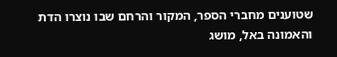שטוענים מחברי הספר, המקור והרחם שבו נוצרו הדת והאמונה באל, מושג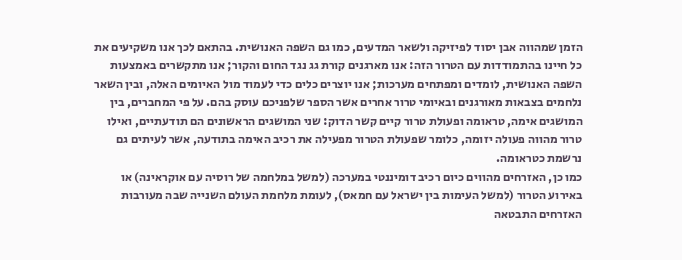הזמן שמהווה אבן יסוד לפיזיקה ולשאר המדעים, כמו גם השפה האנושית. בהתאם לכך אנו משקיעים את כל חיינו בהתמודדות עם הטרור הזה: אנו מארגנים קורת גג נגד החום והקור; אנו מתקשרים באמצעות השפה האנושית, לומדים ומפתחים מערכות; אנו יוצרים כלים כדי לעמוד מול האיומים האלה, ובין השאר נלחמים בצבאות מאורגנים ובאיומי טרור אחרים אשר הספר שלפניכם עוסק בהם. על פי המחברים, בין המושגים אימה, טראומה ופעולת טרור קיים קשר הדוק: שני המושגים הראשונים הם תודעתיים, ואילו טרור מהווה פעולה יזומה, כלומר שפעולת הטרור מפעילה את רכיב האימה בתודעה, אשר לעיתים גם נרשמת כטראומה.
כמו כן, האזרחים מהווים כיום רכיב דומיננטי במערכה (למשל במלחמה של רוסיה עם אוקראינה) או באירוע הטרור (למשל העימות בין ישראל עם חמאס), לעומת מלחמת העולם השנייה שבה מעורבות האזרחים התבטאה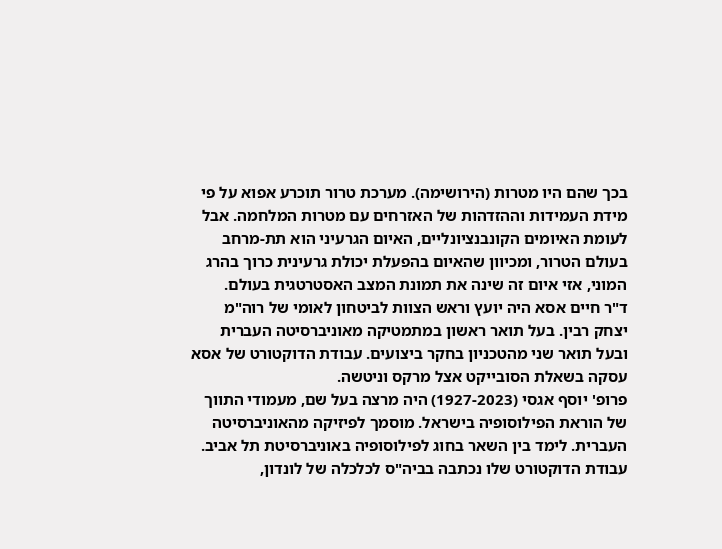בכך שהם היו מטרות (הירושימה). מערכת טרור תוכרע אפוא על פי מידת העמידות וההזדהות של האזרחים עם מטרות המלחמה. אבל לעומת האיומים הקונבנציונליים, האיום הגרעיני הוא תת-מרחב בעולם הטרור, ומכיוון שהאיום בהפעלת יכולת גרעינית כרוך בהרג המוני, אזי איום זה שינה את תמונת המצב האסטרטגית בעולם.
ד"ר חיים אסא היה יועץ וראש הצוות לביטחון לאומי של רוה"מ יצחק רבין. בעל תואר ראשון במתמטיקה מאוניברסיטה העברית ובעל תואר שני מהטכניון בחקר ביצועים. עבודת הדוקטורט של אסא עסקה בשאלת הסובייקט אצל מרקס וניטשה.
פרופ' יוסף אגסי (1927-2023) היה מרצה בעל שם, מעמודי התווך של הוראת הפילוסופיה בישראל. מוסמך לפיזיקה מהאוניברסיטה העברית. לימד בין השאר בחוג לפילוסופיה באוניברסיטת תל אביב. עבודת הדוקטורט שלו נכתבה בביה"ס לכלכלה של לונדון,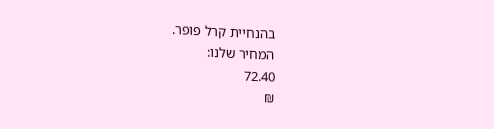בהנחיית קרל פופר.
המחיר שלנו:
72.40
₪